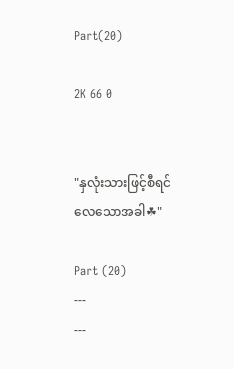Part(20)

2K 66 0


"နှလုံးသားဖြင့်စီရင်လေသောအခါ☘"

Part (20)
---
---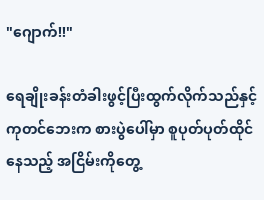"ဂျောက်!!"

ရေချိုးခန်းတံခါးဖွင့်ပြီးထွက်လိုက်သည်နှင့် ကုတင်ဘေးက စားပွဲပေါ်မှာ စူပုတ်ပုတ်ထိုင်နေသည့် အငြိမ်းကိုတွေ့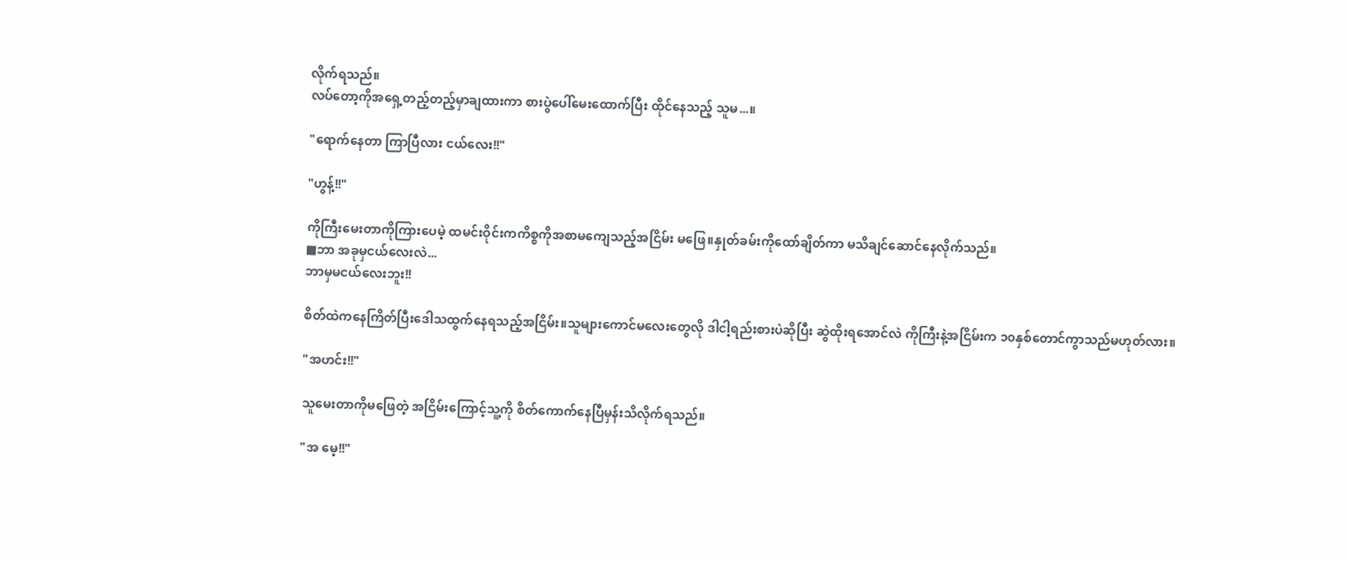လိုက်ရသည်။
လပ်တော့ကိုအရှေ့တည့်တည့်မှာချထားကာ စားပွဲပေါ်မေးထောက်ပြီး ထိုင်နေသည့် သူမ...။

"ရောက်နေတာ ကြာပြီလား ငယ်လေး!!"

"ဟွန့်!!"

ကိုကြီးမေးတာကိုကြားပေမဲ့ ထမင်းဝိုင်းကကိစ္စကိုအစာမကျေသည့်အငြိမ်း မဖြေ။နှုတ်ခမ်းကိုထော်ချိတ်ကာ မသိချင်ဆောင်နေလိုက်သည်။
■ဘာ အခုမှငယ်လေးလဲ...
ဘာမှမငယ်လေးဘူး!!

စိတ်ထဲကနေကြိတ်ပြီးဒေါသထွက်နေရသည့်အငြိမ်း။သူများကောင်မလေးတွေလို ဒါငါ့ရည်းစားပဲဆိုပြီး ဆွဲထိုးရအောင်လဲ ကိုကြီးနဲ့အငြိမ်းက ၁၀နှစ်တောင်ကွာသည်မဟုတ်လား။

"အဟင်း!!"

သူမေးတာကိုမဖြေတဲ့ အငြိမ်းကြောင့်သူ့ကို စိတ်ကောက်နေပြီမှန်းသိလိုက်ရသည်။

"အ မေ့!!"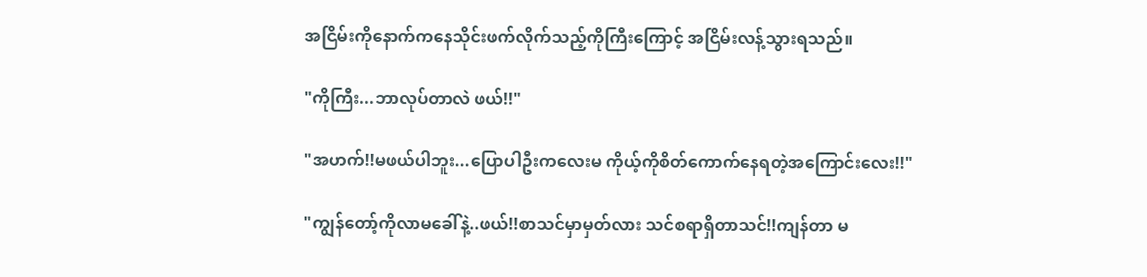အငြိမ်းကိုနောက်ကနေသိုင်းဖက်လိုက်သည့်ကိုကြီးကြောင့် အငြိမ်းလန့်သွားရသည်။

"ကိုကြီး...ဘာလုပ်တာလဲ ဖယ်!!"

"အဟက်!!မဖယ်ပါဘူး...ပြောပါဦးကလေးမ ကိုယ့်ကိုစိတ်ကောက်နေရတဲ့အကြောင်းလေး!!"

"ကျွန်တော့်ကိုလာမခေါ်နဲ့..ဖယ်!!စာသင်မှာမှတ်လား သင်စရာရှိတာသင်!!ကျန်တာ မ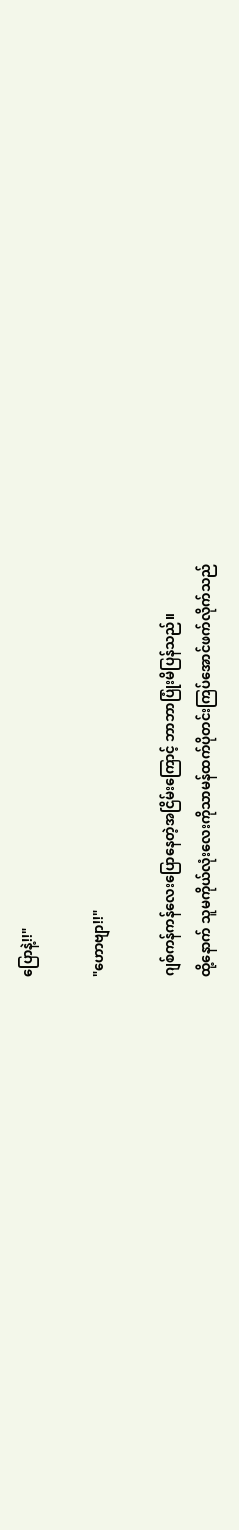ပြောနဲ့!!"

"ဟောဗျာ!!"

ဂျစ်ကန်ကန်လေးပြောနေတဲ့အငြိမ်းကြောင့် ဘာဘာပြုံးမိပြန်သည်။
ထို့နောက် သူမကိုယ်လုံးလေးကိုသာမန်ထက်ပိုတင်းကြပ်အောင်ဖက်လိုက်သည်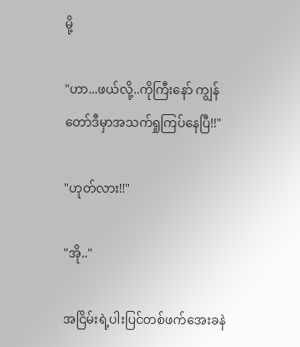မို့

"ဟာ...ဖယ်လို့..ကိုကြီးနော် ကျွန်တော်ဒီမှာအသက်ရှုကြပ်နေပြီ!!"

"ဟုတ်လား!!"

"အို.."

အငြိမ်းရဲ့ပါးပြင်တစ်ဖက်အေးခနဲ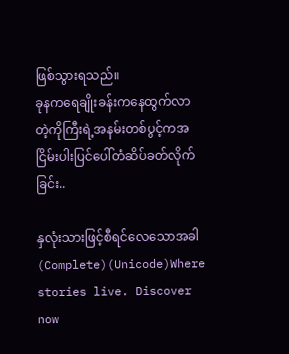ဖြစ်သွားရသည်။
ခုနကရေချိုးခန်းကနေထွက်လာတဲ့ကိုကြီးရဲ့အနမ်းတစ်ပွင့်ကအငြိမ်းပါးပြင်ပေါ်တံဆိပ်ခတ်လိုက်ခြင်း..

နှလုံးသားဖြင့်စီရင်လေသောအခါ (Complete)(Unicode)Where stories live. Discover now